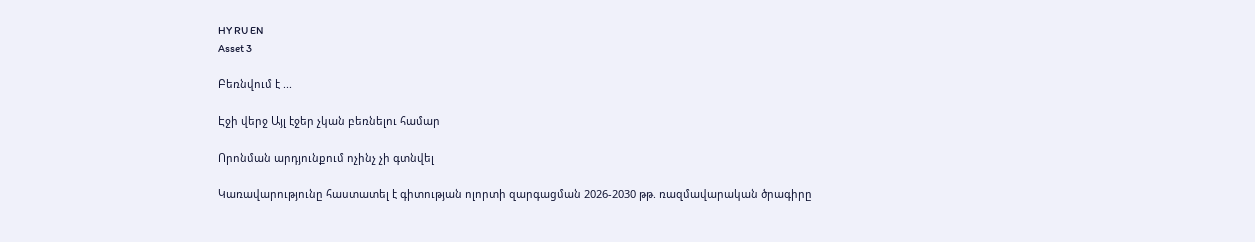HY RU EN
Asset 3

Բեռնվում է ...

Էջի վերջ Այլ էջեր չկան բեռնելու համար

Որոնման արդյունքում ոչինչ չի գտնվել

Կառավարությունը հաստատել է գիտության ոլորտի զարգացման 2026-2030 թթ. ռազմավարական ծրագիրը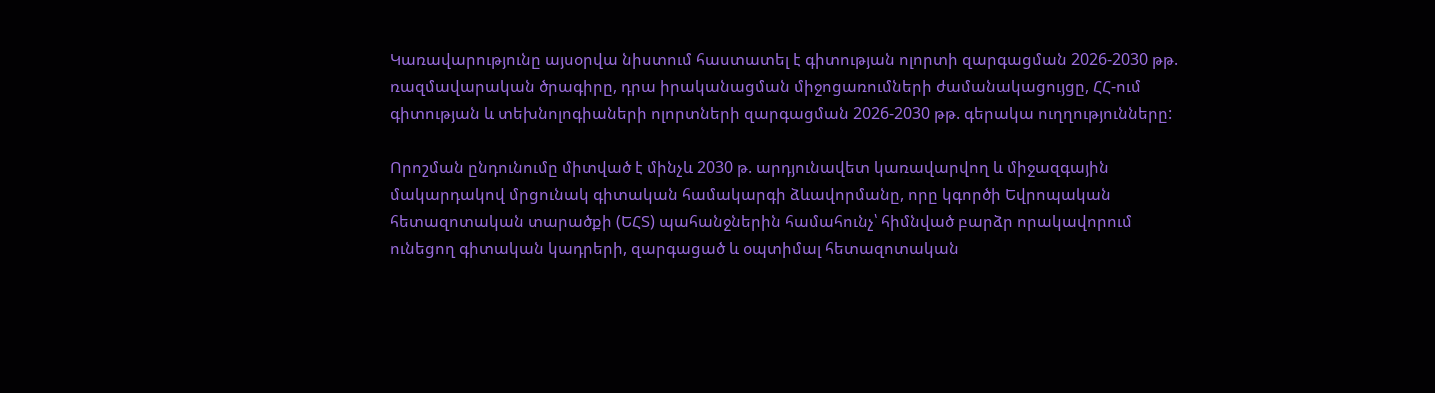Կառավարությունը այսօրվա նիստում հաստատել է գիտության ոլորտի զարգացման 2026-2030 թթ. ռազմավարական ծրագիրը, դրա իրականացման միջոցառումների ժամանակացույցը, ՀՀ-ում գիտության և տեխնոլոգիաների ոլորտների զարգացման 2026-2030 թթ. գերակա ուղղությունները:

Որոշման ընդունումը միտված է մինչև 2030 թ. արդյունավետ կառավարվող և միջազգային մակարդակով մրցունակ գիտական համակարգի ձևավորմանը, որը կգործի Եվրոպական հետազոտական տարածքի (ԵՀՏ) պահանջներին համահունչ՝ հիմնված բարձր որակավորում ունեցող գիտական կադրերի, զարգացած և օպտիմալ հետազոտական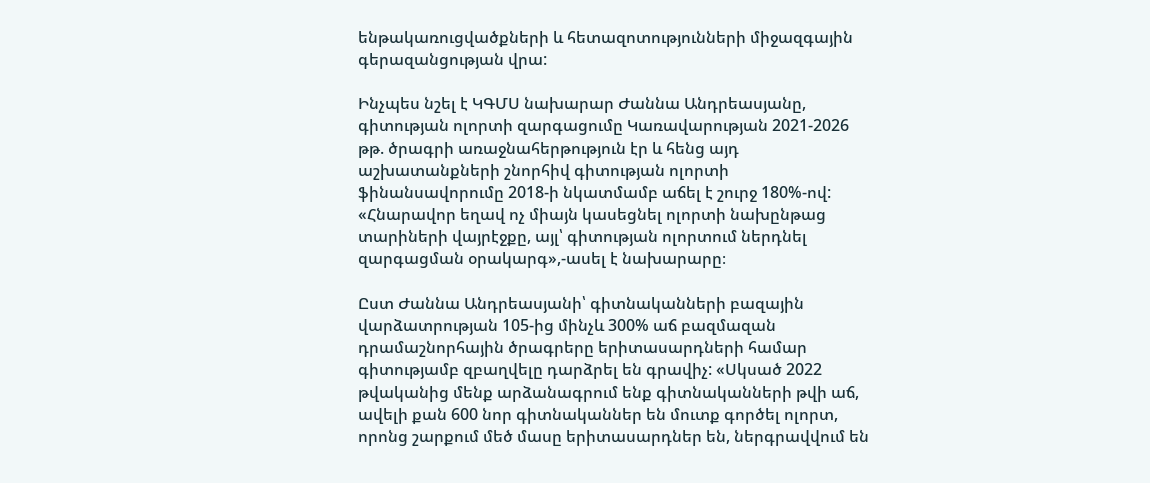ենթակառուցվածքների և հետազոտությունների միջազգային գերազանցության վրա:

Ինչպես նշել է ԿԳՄՍ նախարար Ժաննա Անդրեասյանը, գիտության ոլորտի զարգացումը Կառավարության 2021-2026 թթ. ծրագրի առաջնահերթություն էր և հենց այդ աշխատանքների շնորհիվ գիտության ոլորտի ֆինանսավորումը 2018-ի նկատմամբ աճել է շուրջ 180%-ով: «Հնարավոր եղավ ոչ միայն կասեցնել ոլորտի նախընթաց տարիների վայրէջքը, այլ՝ գիտության ոլորտում ներդնել զարգացման օրակարգ»,-ասել է նախարարը։

Ըստ Ժաննա Անդրեասյանի՝ գիտնականների բազային վարձատրության 105-ից մինչև 300% աճ բազմազան դրամաշնորհային ծրագրերը երիտասարդների համար գիտությամբ զբաղվելը դարձրել են գրավիչ: «Սկսած 2022 թվականից մենք արձանագրում ենք գիտնականների թվի աճ, ավելի քան 600 նոր գիտնականներ են մուտք գործել ոլորտ, որոնց շարքում մեծ մասը երիտասարդներ են, ներգրավվում են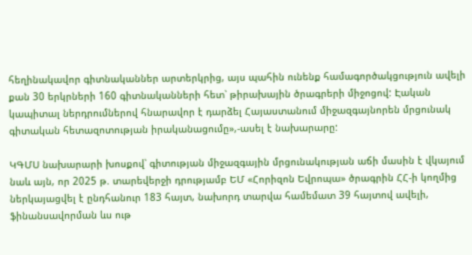հեղինակավոր գիտնականներ արտերկրից, այս պահին ունենք համագործակցություն ավելի քան 30 երկրների 160 գիտնականների հետ՝ թիրախային ծրագրերի միջոցով: Էական կապիտալ ներդրումներով հնարավոր է դարձել Հայաստանում միջազգայնորեն մրցունակ գիտական հետազոտության իրականացումը»,-ասել է նախարարը:

ԿԳՄՍ նախարարի խոսքով՝ գիտության միջազգային մրցունակության աճի մասին է վկայում նաև այն, որ 2025 թ. տարեվերջի դրությամբ ԵՄ «Հորիզոն Եվրոպա» ծրագրին ՀՀ-ի կողմից ներկայացվել է ընդհանուր 183 հայտ, նախորդ տարվա համեմատ 39 հայտով ավելի, ֆինանսավորման ևս ութ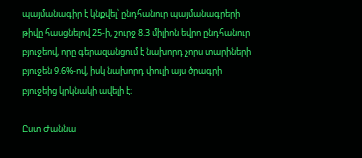պայմանագիր է կնքվել՝ ընդհանուր պայմանագրերի թիվը հասցնելով 25-ի, շուրջ 8.3 միլիոն եվրո ընդհանուր բյուջեով, որը գերազանցում է նախորդ չորս տարիների բյուջեն 9.6%-ով, իսկ նախորդ փուլի այս ծրագրի բյուջեից կրկնակի ավելի է։

Ըստ Ժաննա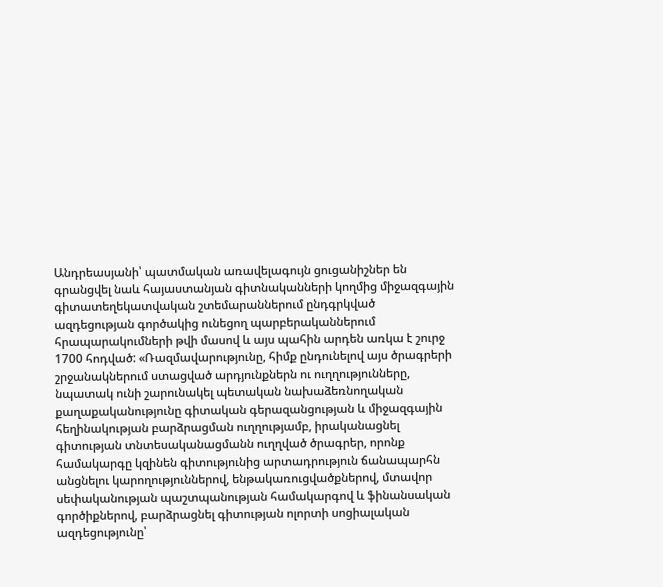Անդրեասյանի՝ պատմական առավելագույն ցուցանիշներ են գրանցվել նաև հայաստանյան գիտնականների կողմից միջազգային գիտատեղեկատվական շտեմարաններում ընդգրկված ազդեցության գործակից ունեցող պարբերականներում հրապարակումների թվի մասով և այս պահին արդեն առկա է շուրջ 1700 հոդված: «Ռազմավարությունը, հիմք ընդունելով այս ծրագրերի շրջանակներում ստացված արդյունքներն ու ուղղությունները, նպատակ ունի շարունակել պետական նախաձեռնողական քաղաքականությունը գիտական գերազանցության և միջազգային հեղինակության բարձրացման ուղղությամբ, իրականացնել գիտության տնտեսականացմանն ուղղված ծրագրեր, որոնք համակարգը կզինեն գիտությունից արտադրություն ճանապարհն անցնելու կարողություններով, ենթակառուցվածքներով, մտավոր սեփականության պաշտպանության համակարգով և ֆինանսական գործիքներով, բարձրացնել գիտության ոլորտի սոցիալական ազդեցությունը՝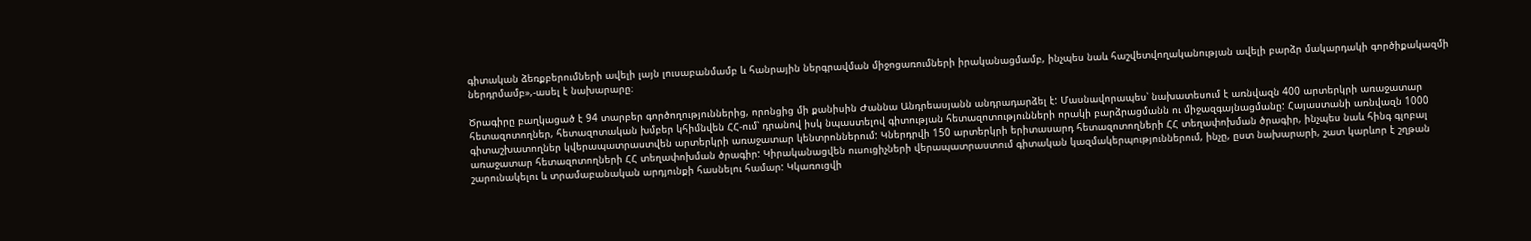գիտական ձեռքբերումների ավելի լայն լուսաբանմամբ և հանրային ներգրավման միջոցառումների իրականացմամբ, ինչպես նաև հաշվետվողականության ավելի բարձր մակարդակի գործիքակազմի ներդրմամբ»,-ասել է նախարարը։

Ծրագիրը բաղկացած է 94 տարբեր գործողություններից, որոնցից մի քանիսին Ժաննա Անդրեասյանն անդրադարձել է: Մասնավորապես՝ նախատեսում է առնվազն 400 արտերկրի առաջատար հետազոտողներ, հետազոտական խմբեր կհիմնվեն ՀՀ-ում՝ դրանով իսկ նպաստելով գիտության հետազոտությունների որակի բարձրացմանն ու միջազգայնացմանը: Հայաստանի առնվազն 1000 գիտաշխատողներ կվերապատրաստվեն արտերկրի առաջատար կենտրոններում: Կներդրվի 150 արտերկրի երիտասարդ հետազոտողների ՀՀ տեղափոխման ծրագիր, ինչպես նաև հինգ գլոբալ առաջատար հետազոտողների ՀՀ տեղափոխման ծրագիր: Կիրականացվեն ուսուցիչների վերապատրաստում գիտական կազմակերպություններում, ինչը, ըստ նախարարի, շատ կարևոր է շղթան շարունակելու և տրամաբանական արդյունքի հասնելու համար: Կկառուցվի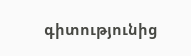գիտությունից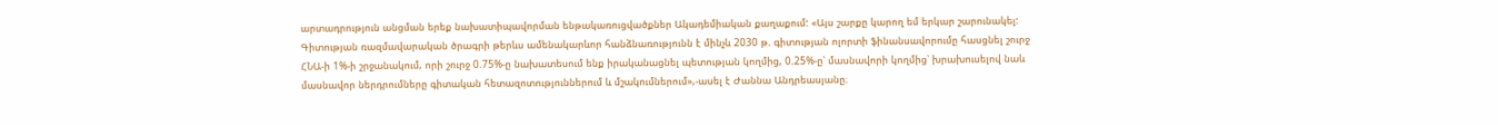արտադրություն անցման երեք նախատիպավորման ենթակառուցվածքներ Ակադեմիական քաղաքում: «Այս շարքը կարող եմ երկար շարունակել: Գիտության ռազմավարական ծրագրի թերևս ամենակարևոր հանձնառությունն է մինչև 2030 թ. գիտության ոլորտի ֆինանսավորումը հասցնել շուրջ ՀՆԱ-ի 1%-ի շրջանակում, որի շուրջ 0.75%-ը նախատեսում ենք իրականացնել պետության կողմից, 0.25%-ը՝ մասնավորի կողմից՝ խրախուսելով նաև մասնավոր ներդրումները գիտական հետազոտություններում և մշակումներում»,-ասել է Ժաննա Անդրեասյանը։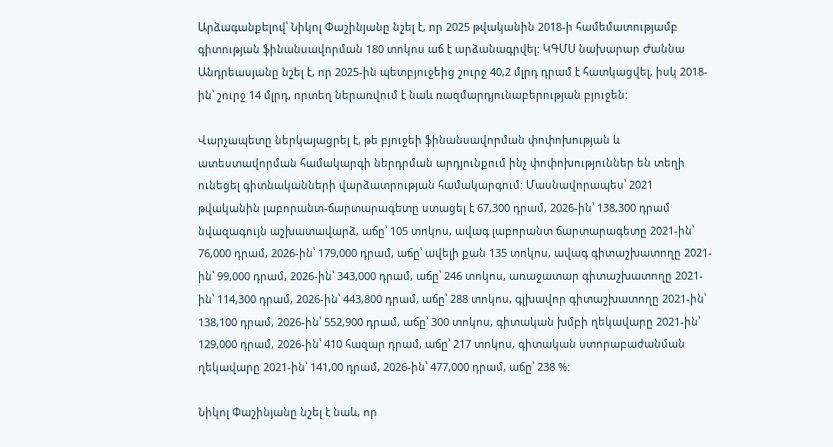Արձագանքելով՝ Նիկոլ Փաշինյանը նշել է, որ 2025 թվականին 2018-ի համեմատությամբ գիտության ֆինանսավորման 180 տոկոս աճ է արձանագրվել: ԿԳՄՍ նախարար Ժաննա Անդրեասյանը նշել է, որ 2025-ին պետբյուջեից շուրջ 40,2 մլրդ դրամ է հատկացվել, իսկ 2018-ին՝ շուրջ 14 մլրդ, որտեղ ներառվում է նաև ռազմարդյունաբերության բյուջեն:

Վարչապետը ներկայացրել է, թե բյուջեի ֆինանսավորման փոփոխության և ատեստավորման համակարգի ներդրման արդյունքում ինչ փոփոխություններ են տեղի ունեցել գիտնականների վարձատրության համակարգում: Մասնավորապես՝ 2021 թվականին լաբորանտ-ճարտարագետը ստացել է 67,300 դրամ, 2026-ին՝ 138,300 դրամ նվազագույն աշխատավարձ, աճը՝ 105 տոկոս, ավագ լաբորանտ ճարտարագետը 2021-ին՝ 76,000 դրամ, 2026-ին՝ 179,000 դրամ, աճը՝ ավելի քան 135 տոկոս, ավագ գիտաշխատողը 2021-ին՝ 99,000 դրամ, 2026-ին՝ 343,000 դրամ, աճը՝ 246 տոկոս, առաջատար գիտաշխատողը 2021-ին՝ 114,300 դրամ, 2026-ին՝ 443,800 դրամ, աճը՝ 288 տոկոս, գլխավոր գիտաշխատողը 2021-ին՝ 138,100 դրամ, 2026-ին՝ 552,900 դրամ, աճը՝ 300 տոկոս, գիտական խմբի ղեկավարը 2021-ին՝ 129,000 դրամ, 2026-ին՝ 410 հազար դրամ, աճը՝ 217 տոկոս, գիտական ստորաբաժանման ղեկավարը 2021-ին՝ 141,00 դրամ, 2026-ին՝ 477,000 դրամ, աճը՝ 238 %:

Նիկոլ Փաշինյանը նշել է նաև, որ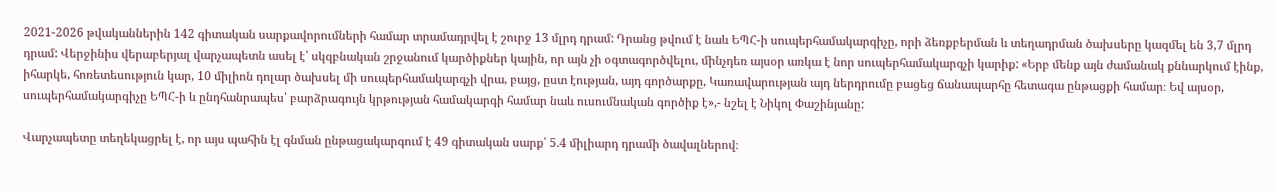2021-2026 թվականներին 142 գիտական սարքավորումների համար տրամադրվել է շուրջ 13 մլրդ դրամ: Դրանց թվում է նաև ԵՊՀ-ի սուպերհամակարգիչը, որի ձեռքբերման և տեղադրման ծախսերը կազմել են 3,7 մլրդ դրամ: Վերջինիս վերաբերյալ վարչապետն ասել է՝ սկզբնական շրջանում կարծիքներ կային, որ այն չի օգտագործվելու, մինչդեռ այսօր առկա է նոր սուպերհամակարգչի կարիք: «Երբ մենք այն ժամանակ քննարկում էինք, իհարկե, հոռետեսություն կար, 10 միլիոն դոլար ծախսել մի սուպերհամակարգչի վրա, բայց, ըստ էության, այդ գործարքը, Կառավարության այդ ներդրումը բացեց ճանապարհը հետագա ընթացքի համար։ Եվ այսօր, սուպերհամակարգիչը ԵՊՀ-ի և ընդհանրապես՝ բարձրագույն կրթության համակարգի համար նաև ուսումնական գործիք է»,- նշել է Նիկոլ Փաշինյանը:

Վարչապետը տեղեկացրել է, որ այս պահին էլ գնման ընթացակարգում է 49 գիտական սարք՝ 5.4 միլիարդ դրամի ծավալներով։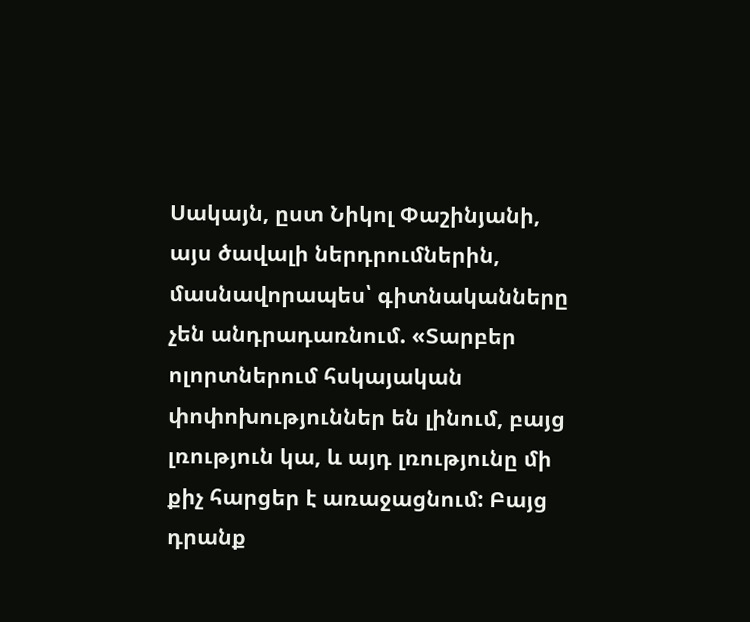Սակայն, ըստ Նիկոլ Փաշինյանի, այս ծավալի ներդրումներին, մասնավորապես՝ գիտնականները չեն անդրադառնում. «Տարբեր ոլորտներում հսկայական փոփոխություններ են լինում, բայց լռություն կա, և այդ լռությունը մի քիչ հարցեր է առաջացնում: Բայց դրանք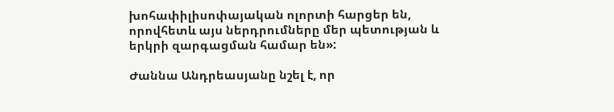խոհափիլիսոփայական ոլորտի հարցեր են, որովհետև այս ներդրումները մեր պետության և երկրի զարգացման համար են»:

Ժաննա Անդրեասյանը նշել է, որ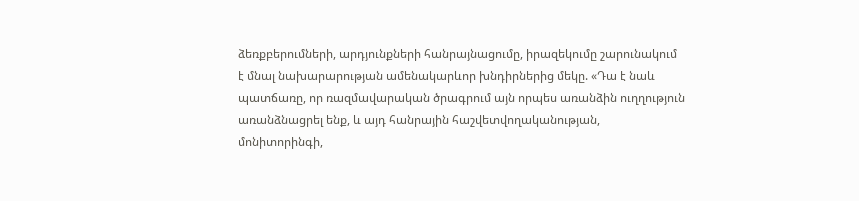ձեռքբերումների, արդյունքների հանրայնացումը, իրազեկումը շարունակում է մնալ նախարարության ամենակարևոր խնդիրներից մեկը. «Դա է նաև պատճառը, որ ռազմավարական ծրագրում այն որպես առանձին ուղղություն առանձնացրել ենք, և այդ հանրային հաշվետվողականության, մոնիտորինգի,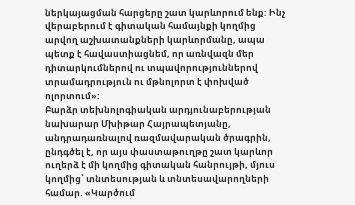ներկայացման հարցերը շատ կարևորում ենք: Ինչ վերաբերում է գիտական համայնքի կողմից արվող աշխատանքների կարևորմանը, ապա պետք է հավաստիացնեմ, որ առնվազն մեր դիտարկումներով ու տպավորություններով տրամադրություն ու մթնոլորտ է փոխված ոլորտում»:
Բարձր տեխնոլոգիական արդյունաբերության նախարար Մխիթար Հայրապետյանը, անդրադառնալով ռազմավարական ծրագրին, ընդգծել է, որ այս փաստաթուղթը շատ կարևոր ուղերձ է մի կողմից գիտական հանրույթի, մյուս կողմից՝ տնտեսության և տնտեսավարողների համար. «Կարծում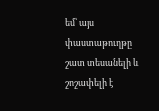եմ՝ այս փաստաթուղթը շատ տեսանելի և շոշափելի է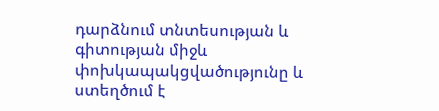դարձնում տնտեսության և գիտության միջև փոխկապակցվածությունը և ստեղծում է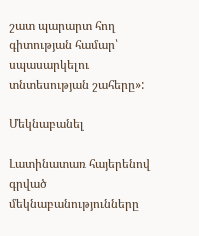շատ պարարտ հող գիտության համար՝ սպասարկելու տնտեսության շահերը»:

Մեկնաբանել

Լատինատառ հայերենով գրված մեկնաբանությունները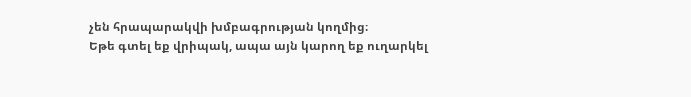չեն հրապարակվի խմբագրության կողմից։
Եթե գտել եք վրիպակ, ապա այն կարող եք ուղարկել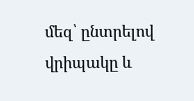մեզ՝ ընտրելով վրիպակը և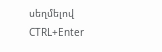սեղմելով CTRL+Enter